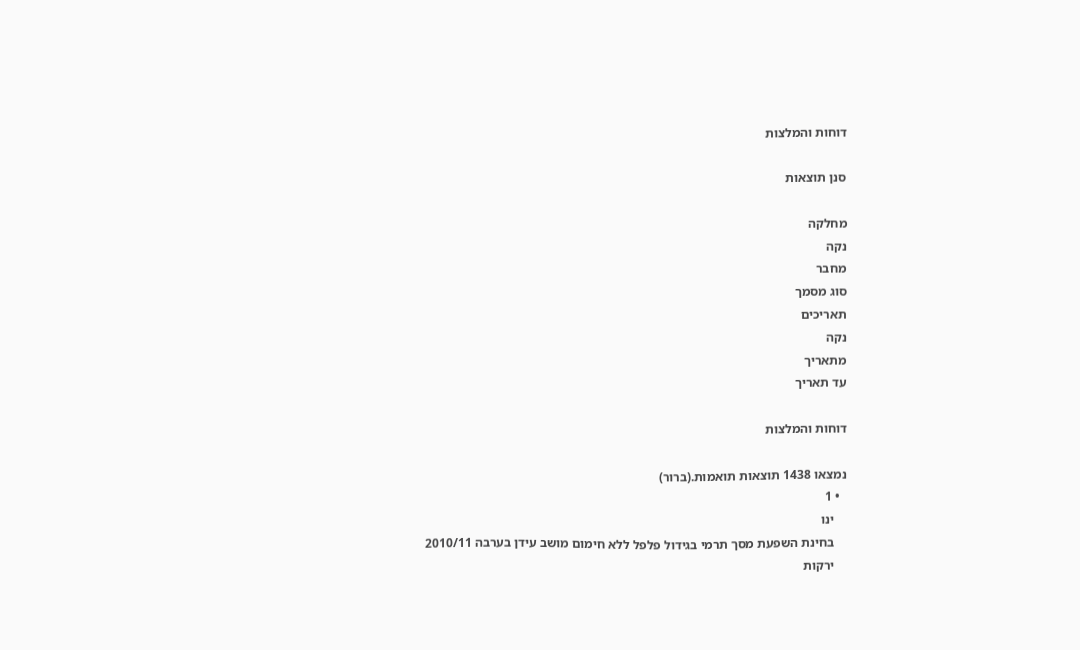דוחות והמלצות

סנן תוצאות

מחלקה
נקה
מחבר
סוג מסמך
תאריכים
נקה
מתאריך
עד תאריך

דוחות והמלצות

נמצאו 1438 תוצאות תואמות.(ברור)
  • 1
    ינו
    בחינת השפעת מסך תרמי בגידול פלפל ללא חימום מושב עידן בערבה 2010/11
    ירקות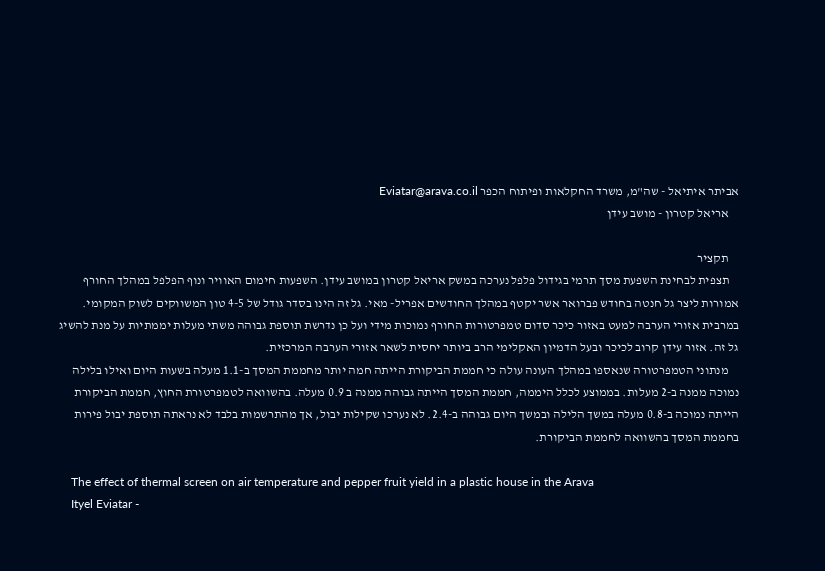אביתר איתיאל - שה"מ, משרד החקלאות ופיתוח הכפר Eviatar@arava.co.il
    אריאל קטרון - מושב עידן

    תקציר
    תצפית לבחינת השפעת מסך תרמי בגידול פלפל נערכה במשק אריאל קטרון במושב עידן. השפעות חימום האוויר ונוף הפלפל במהלך החורף אמורות ליצר גל חנטה בחודש פברואר אשר יקטף במהלך החודשים אפריל- מאי. גל זה הינו בסדר גודל של 4-5 טון המשווקים לשוק המקומי. במרבית אזורי הערבה למעט באזור כיכר סדום טמפרטורות החורף נמוכות מידי ועל כן נדרשת תוספת גבוהה משתי מעלות יממתיות על מנת להשיג גל זה. אזור עידן קרוב לכיכר ובעל הדמיון האקלימי הרב ביותר יחסית לשאר אזורי הערבה המרכזית.
    מנתוני הטמפרטורה שנאספו במהלך העונה עולה כי חממת הביקורת הייתה חמה יותר מחממת המסך ב-1.1 מעלה בשעות היום ואילו בלילה נמוכה ממנה ב-2 מעלות. בממוצע לכלל היממה, חממת המסך הייתה גבוהה ממנה ב 0.9 מעלה. בהשוואה לטמפרטורת החוץ, חממת הביקורת הייתה נמוכה ב-0.8 מעלה במשך הלילה ובמשך היום גבוהה ב-2.4. לא נערכו שקילות יבול, אך מהתרשמות בלבד לא נראתה תוספת יבול פירות בחממת המסך בהשוואה לחממת הביקורת.

    The effect of thermal screen on air temperature and pepper fruit yield in a plastic house in the Arava
    Ityel Eviatar -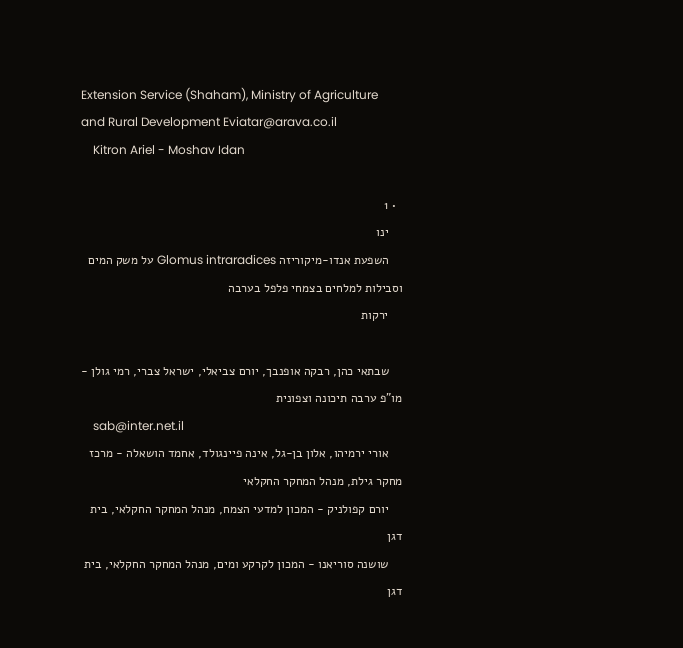Extension Service (Shaham), Ministry of Agriculture and Rural Development Eviatar@arava.co.il
    Kitron Ariel - Moshav Idan

  • 1
    ינו
    השפעת אנדו-מיקוריזה Glomus intraradices על משק המים וסבילות למלחים בצמחי פלפל בערבה
    ירקות

    שבתאי כהן, רבקה אופנבך, יורם צביאלי, ישראל צברי, רמי גולן - מו"פ ערבה תיכונה וצפונית
    sab@inter.net.il
    אורי ירמיהו, אלון בן-גל, אינה פיינגולד, אחמד הושאלה - מרכז מחקר גילת, מנהל המחקר החקלאי
    יורם קפולניק - המכון למדעי הצמח, מנהל המחקר החקלאי, בית דגן
    שושנה סוריאנו - המכון לקרקע ומים, מנהל המחקר החקלאי, בית דגן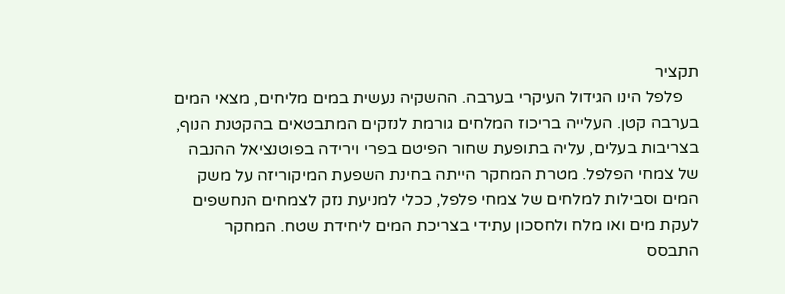תקציר
    פלפל הינו הגידול העיקרי בערבה. ההשקיה נעשית במים מליחים, מצאי המים בערבה קטן. העלייה בריכוז המלחים גורמת לנזקים המתבטאים בהקטנת הנוף, בצריבות בעלים, עליה בתופעת שחור הפיטם בפרי וירידה בפוטנציאל ההנבה של צמחי הפלפל. מטרת המחקר הייתה בחינת השפעת המיקוריזה על משק המים וסבילות למלחים של צמחי פלפל, ככלי למניעת נזק לצמחים הנחשפים לעקת מים ואו מלח ולחסכון עתידי בצריכת המים ליחידת שטח. המחקר התבסס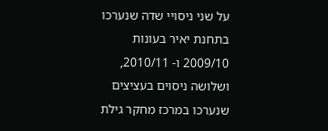על שני ניסויי שדה שנערכו בתחנת יאיר בעונות 2009/10 ו- 2010/11, ושלושה ניסוים בעציצים שנערכו במרכז מחקר גילת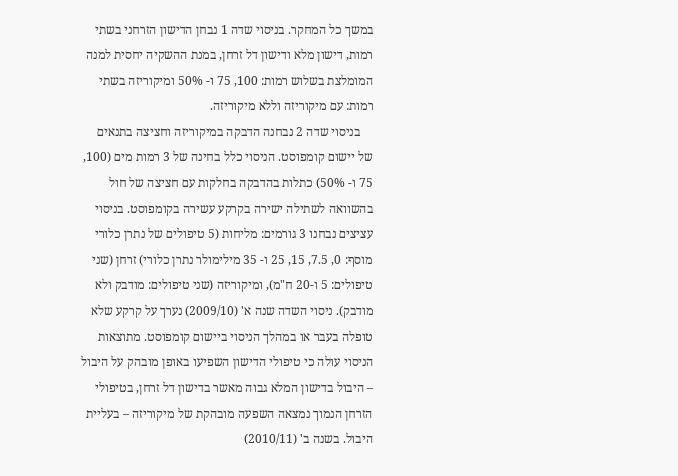במשך כל המחקר. בניסוי שדה 1 נבחן הדישון הזרחני בשתי רמות, דישון מלא ודישון דל זרחן, במנת ההשקיה יחסית למנה המומלצת בשלוש רמות: 100, 75 ו- 50% ומיקוריזה בשתי רמות: עם מיקוריזה וללא מיקוריזה.
    בניסוי שדה 2 נבחנה הדבקה במיקוריזה וחציצה בתנאים של יישום קומפוסט. הניסוי כלל בחינה של 3 רמות מים (100, 75 ו- 50%) כתלות בהדבקה בחלקות עם חציצה של חול בהשוואה לשתילה ישירה בקרקע עשירה בקומפוסט. בניסוי עציצים נבחנו 3 גורמים: מליחות (5 טיפולים של נתרן כלורי מוסף: 0, 7.5, 15, 25 ו- 35 מילימולר נתרן כלורי) זרחן (שני טיפולים: 5 ו-20 ח"מ), ומיקוריזה (שני טיפולים: מודבק ולא מודבק). ניסוי השדה שנה א' (2009/10) נערך על קרקע שלא טופלה בעבר או במהלך הניסוי ביישום קומפוסט. מתוצאות הניסוי עולה כי טיפולי הדישון השפיעו באופן מובהק על היבול – היבול בדישון המלא גבוה מאשר בדישון דל זרחן, בטיפולי הזרחן הנמוך נמצאה השפעה מובהקת של מיקוריזה – בעליית היבול. בשנה ב' (2010/11)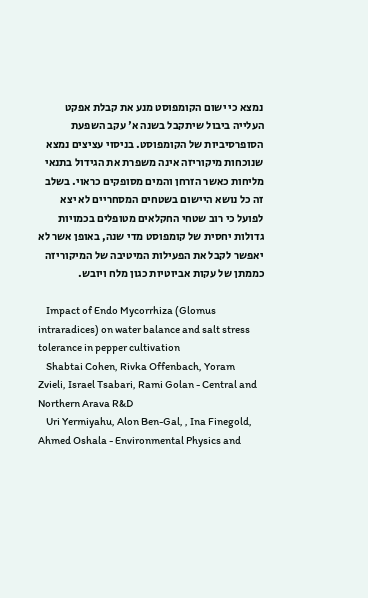נמצא כי ישום הקומפוסט מנע את קבלת אפקט העלייה ביבול שיתקבל בשנה א' עקב השפעת הסופרסיביות של הקומפוסט. בניסוי עציצים נמצא שנוכחות מיקוריזה אינה משפרת את הגידול בתנאי מליחות כאשר הזרחן והמים מסופקים כראוי. בשלב זה כל נושא היישום בשטחים המסחריים לא יצא לפועל כי רוב שטחי החקלאים מטופלים בכמויות גדולות יחסית של קומפוסט מדי שנה, באופן אשר לא יאפשר לקבל את הפעילות המיטיבה של המיקוריזה כממתן של עקות אביוטיות כגון מלח ויובש.

    Impact of Endo Mycorrhiza (Glomus intraradices) on water balance and salt stress tolerance in pepper cultivation
    Shabtai Cohen, Rivka Offenbach, Yoram Zvieli, Israel Tsabari, Rami Golan - Central and Northern Arava R&D
    Uri Yermiyahu, Alon Ben-Gal, , Ina Finegold, Ahmed Oshala - Environmental Physics and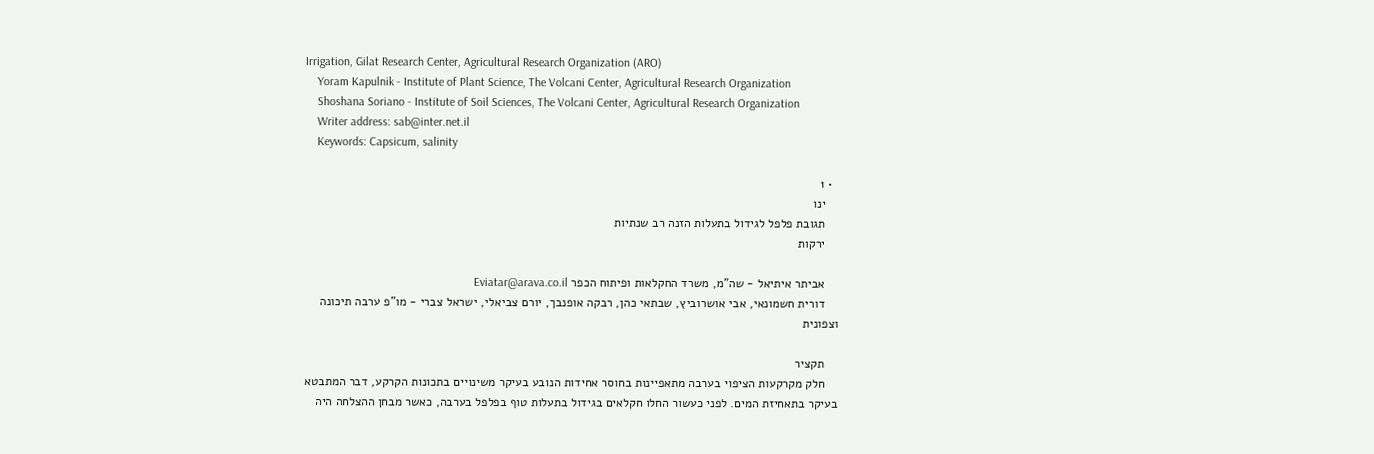Irrigation, Gilat Research Center, Agricultural Research Organization (ARO)
    Yoram Kapulnik - Institute of Plant Science, The Volcani Center, Agricultural Research Organization
    Shoshana Soriano - Institute of Soil Sciences, The Volcani Center, Agricultural Research Organization
    Writer address: sab@inter.net.il
    Keywords: Capsicum, salinity

  • 1
    ינו
    תגובת פלפל לגידול בתעלות הזנה רב שנתיות
    ירקות

    אביתר איתיאל - שה"מ, משרד החקלאות ופיתוח הכפר Eviatar@arava.co.il
    דורית חשמונאי, אבי אושרוביץ, שבתאי כהן, רבקה אופנבך, יורם צביאלי, ישראל צברי - מו"פ ערבה תיכונה וצפונית

    תקציר
    חלק מקרקעות הציפוי בערבה מתאפיינות בחוסר אחידות הנובע בעיקר משינויים בתכונות הקרקע, דבר המתבטא בעיקר בתאחיזת המים. לפני כעשור החלו חקלאים בגידול בתעלות טוף בפלפל בערבה, כאשר מבחן ההצלחה היה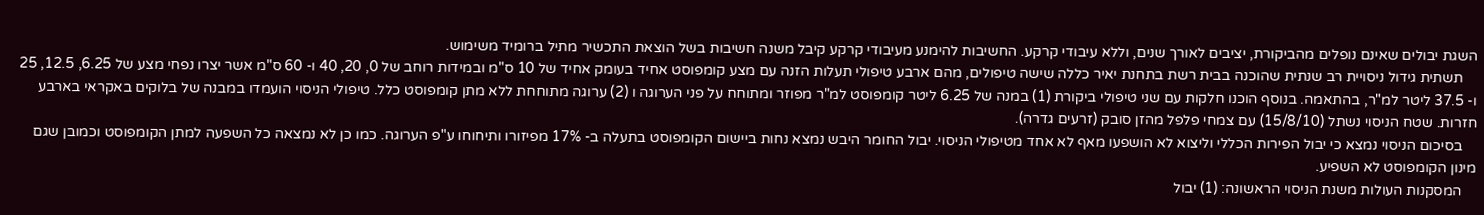השגת יבולים שאינם נופלים מהביקורת, יציבים לאורך שנים, וללא עיבודי קרקע. החשיבות להימנע מעיבודי קרקע קיבל משנה חשיבות בשל הוצאת התכשיר מתיל ברומיד משימוש.
    תשתית גידול ניסויית רב שנתית שהוכנה בבית רשת בתחנת יאיר כללה שישה טיפולים, מהם ארבע טיפולי תעלות הזנה עם מצע קומפוסט אחיד בעומק אחיד של 10 ס"מ ובמידות רוחב של 0, 20, 40 ו- 60 ס"מ אשר יצרו נפחי מצע של 6.25, 12.5, 25 ו- 37.5 ליטר למ"ר, בהתאמה. בנוסף הוכנו חלקות עם שני טיפולי ביקורת (1) במנה של 6.25 ליטר קומפוסט למ"ר מפוזר ומתוחח על פני הערוגה ו (2) ערוגה מתוחחת ללא מתן קומפוסט כלל. טיפולי הניסוי הועמדו במבנה של בלוקים באקראי בארבע חזרות. שטח הניסוי נשתל (15/8/10) עם צמחי פלפל מהזן סובק (זרעים גדרה).
    בסיכום הניסוי נמצא כי יבול הפירות הכללי וליצוא לא הושפעו מאף לא אחד מטיפולי הניסוי. יבול החומר היבש נמצא נחות ביישום הקומפוסט בתעלה ב- 17% מפיזורו ותיחוחו ע"פ הערוגה. כמו כן לא נמצאה כל השפעה למתן הקומפוסט וכמובן שגם מינון הקומפוסט לא השפיע.
    המסקנות העולות משנת הניסוי הראשונה: (1) יבול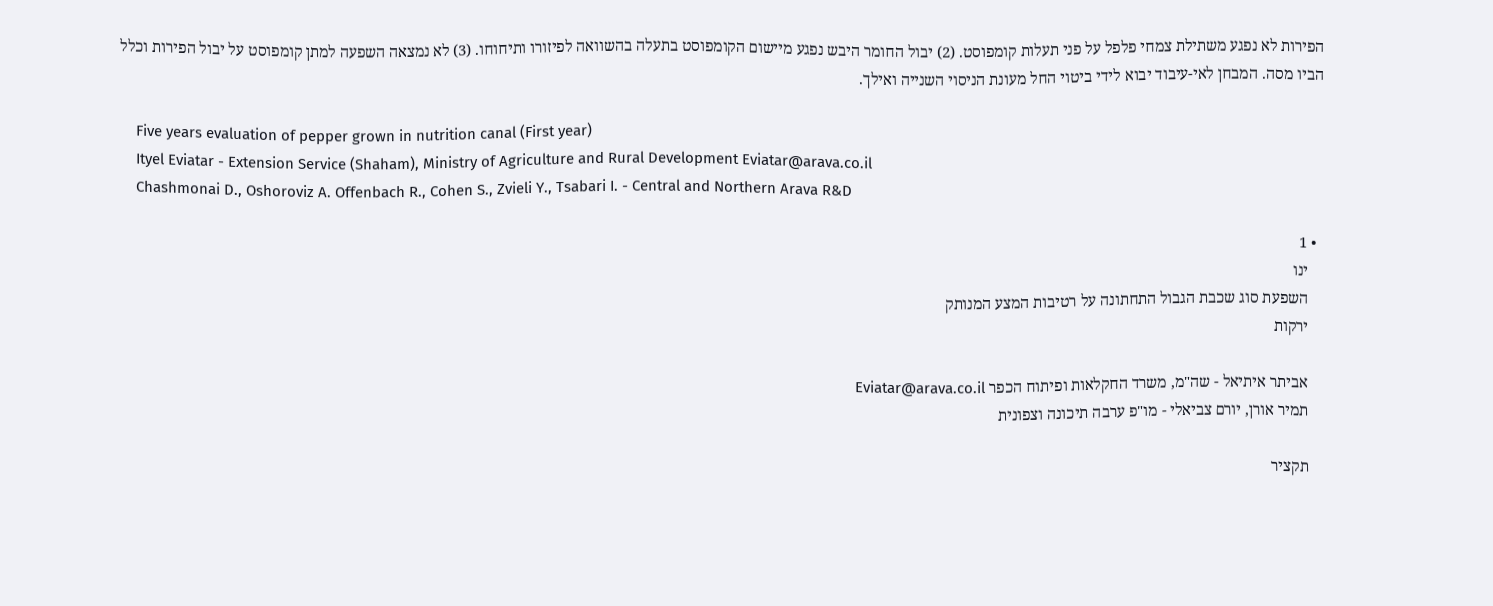הפירות לא נפגע משתילת צמחי פלפל על פני תעלות קומפוסט. (2) יבול החומר היבש נפגע מיישום הקומפוסט בתעלה בהשוואה לפיזורו ותיחוחו. (3) לא נמצאה השפעה למתן קומפוסט על יבול הפירות וכלל הביו מסה. המבחן לאי-עיבוד יבוא לידי ביטוי החל מעונת הניסוי השנייה ואילך.

    Five years evaluation of pepper grown in nutrition canal (First year)
    Ityel Eviatar - Extension Service (Shaham), Ministry of Agriculture and Rural Development Eviatar@arava.co.il
    Chashmonai D., Oshoroviz A. Offenbach R., Cohen S., Zvieli Y., Tsabari I. - Central and Northern Arava R&D

  • 1
    ינו
    השפעת סוג שכבת הגבול התחתונה על רטיבות המצע המנותק
    ירקות

    אביתר איתיאל - שה"מ, משרד החקלאות ופיתוח הכפר Eviatar@arava.co.il
    תמיר אורן, יורם צביאלי - מו"פ ערבה תיכונה וצפונית

    תקציר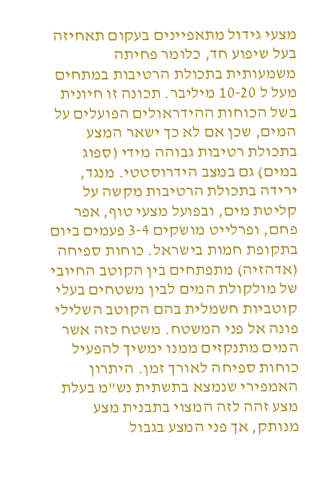מצעי גידול מתאפיינים בעקום תאחיזה בעל שיפוע חד, כלומר פחיתה משמעותית בתכולת הרטיבות במתחים מעל ל 10-20 מיליבר. תכונה זו חיונית בשל הכוחות ההידראולים הפועלים על המים, שכן אם לא כך ישאר המצע בתכולת רטיבות גבוהה מידי (ספוג במים) גם במצב הידרוסטטי. מנגד, ירידה בתכולת הרטיבות מקשה על קליטת מים, ובפועל מצעי טוף, אפר פחם, ופרלייט מושקים 3-4 פעמים ביום בתקופת חמות בישראל. כוחות ספיחה (אדהזיה) מתפתחים בין הקוטב החיובי של מולקולת המים לבין משטחים בעלי קוטביות חשמלית בהם הקוטב השלילי פונה אל פני המשטח. משטח כזה אשר המים מתנקזים ממנו ימשיך להפעיל כוחות ספיחה לאורך זמן. היתרון האמפירי שנמצא בתשתית נש"מ בעלת מצע זהה לזה המצוי בתבנית מצע מנותק, אך פני המצע בגבול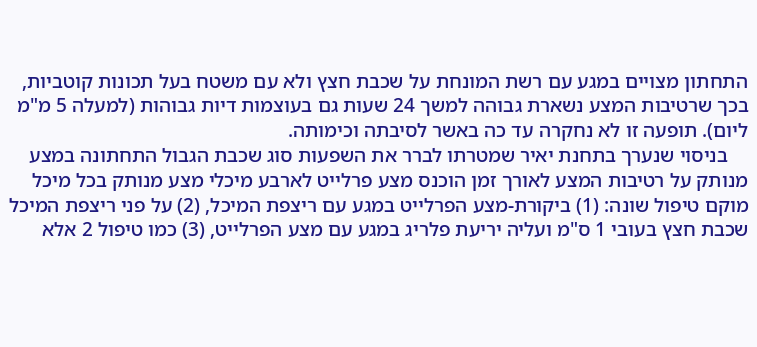התחתון מצויים במגע עם רשת המונחת על שכבת חצץ ולא עם משטח בעל תכונות קוטביות, בכך שרטיבות המצע נשארת גבוהה למשך 24 שעות גם בעוצמות דיות גבוהות (למעלה 5 מ"מ ליום). תופעה זו לא נחקרה עד כה באשר לסיבתה וכימותה.
    בניסוי שנערך בתחנת יאיר שמטרתו לברר את השפעות סוג שכבת הגבול התחתונה במצע מנותק על רטיבות המצע לאורך זמן הוכנס מצע פרלייט לארבע מיכלי מצע מנותק בכל מיכל מוקם טיפול שונה: (1) ביקורת-מצע הפרלייט במגע עם ריצפת המיכל, (2) על פני ריצפת המיכל שכבת חצץ בעובי 1 ס"מ ועליה יריעת פלריג במגע עם מצע הפרלייט, (3) כמו טיפול 2 אלא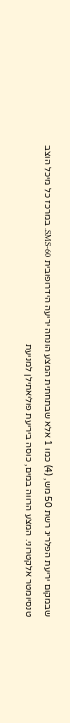שבמקום יריעת הפלריג רשת 50 מש, (4) כמו 1 אלא שבתחתית המצע הונחה יריעה הידרופובית SMS-60. במרכז כל מיכל הוצב טנסיומטר אלקטרוני. המצע הרווה במים, כוסה ביריעת פוליאתילן למניעת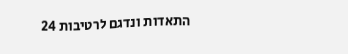התאדות ונדגם לרטיבות 24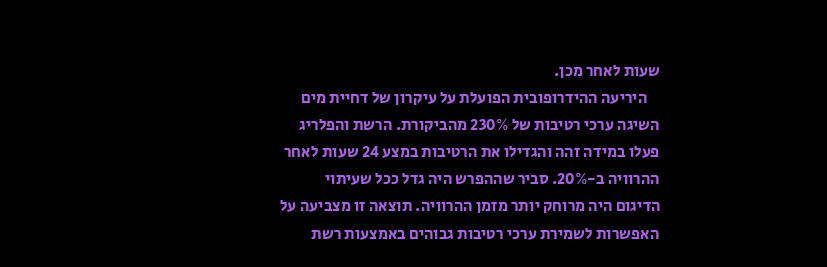שעות לאחר מכן.
    היריעה ההידרופובית הפועלת על עיקרון של דחיית מים השיגה ערכי רטיבות של 230% מהביקורת. הרשת והפלריג פעלו במידה זהה והגדילו את הרטיבות במצע 24 שעות לאחר ההרוויה ב-20%. סביר שההפרש היה גדל ככל שעיתוי הדיגום היה מרוחק יותר מזמן ההרוויה. תוצאה זו מצביעה על האפשרות לשמירת ערכי רטיבות גבוהים באמצעות רשת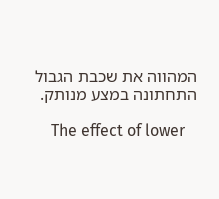המהווה את שכבת הגבול התחתונה במצע מנותק.

    The effect of lower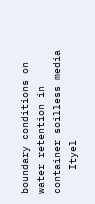boundary conditions on water retention in container soilless media
    Ityel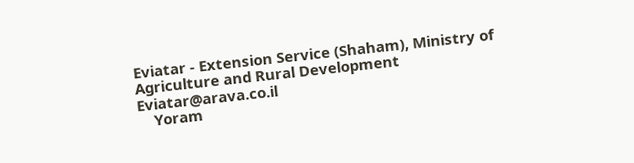Eviatar - Extension Service (Shaham), Ministry of Agriculture and Rural Development Eviatar@arava.co.il
    Yoram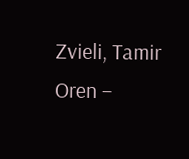Zvieli, Tamir Oren –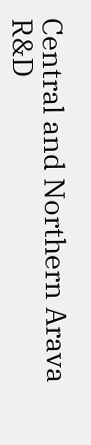Central and Northern Arava R&D